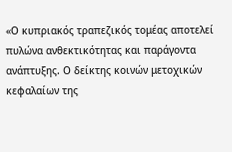«Ο κυπριακός τραπεζικός τομέας αποτελεί πυλώνα ανθεκτικότητας και παράγοντα ανάπτυξης. Ο δείκτης κοινών μετοχικών κεφαλαίων της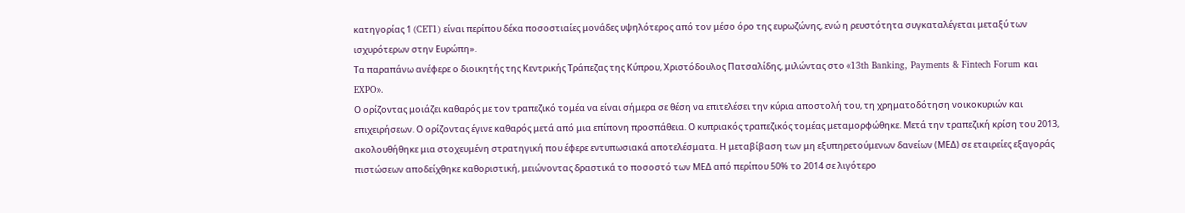κατηγορίας 1 (CET1) είναι περίπου δέκα ποσοστιαίες μονάδες υψηλότερος από τον μέσο όρο της ευρωζώνης, ενώ η ρευστότητα συγκαταλέγεται μεταξύ των ισχυρότερων στην Ευρώπη».
Τα παραπάνω ανέφερε ο διοικητής της Κεντρικής Τράπεζας της Κύπρου, Χριστόδουλος Πατσαλίδης, μιλώντας στο «13th Banking, Payments & Fintech Forum και EXPO».
Ο ορίζοντας μοιάζει καθαρός με τον τραπεζικό τομέα να είναι σήμερα σε θέση να επιτελέσει την κύρια αποστολή του, τη χρηματοδότηση νοικοκυριών και επιχειρήσεων. Ο ορίζοντας έγινε καθαρός μετά από μια επίπονη προσπάθεια. Ο κυπριακός τραπεζικός τομέας μεταμορφώθηκε. Μετά την τραπεζική κρίση του 2013, ακολουθήθηκε μια στοχευμένη στρατηγική που έφερε εντυπωσιακά αποτελέσματα. Η μεταβίβαση των μη εξυπηρετούμενων δανείων (ΜΕΔ) σε εταιρείες εξαγοράς πιστώσεων αποδείχθηκε καθοριστική, μειώνοντας δραστικά το ποσοστό των ΜΕΔ από περίπου 50% το 2014 σε λιγότερο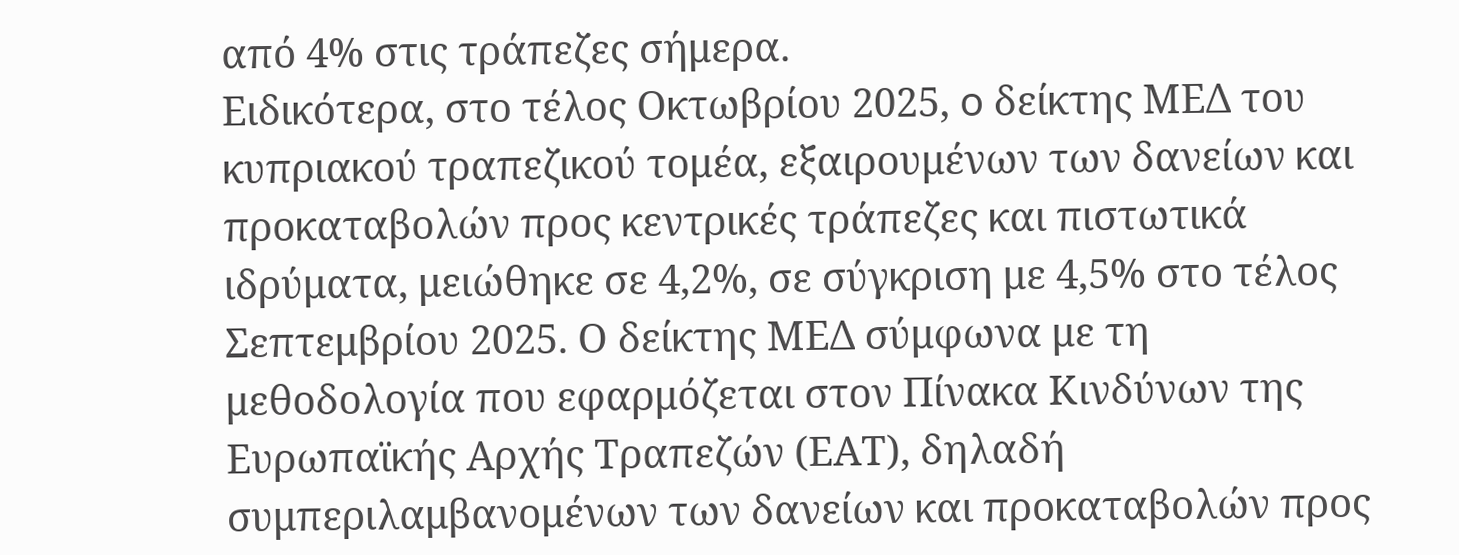από 4% στις τράπεζες σήμερα.
Ειδικότερα, στo τέλος Οκτωβρίου 2025, o δείκτης ΜΕΔ του κυπριακού τραπεζικού τομέα, εξαιρουμένων των δανείων και προκαταβολών προς κεντρικές τράπεζες και πιστωτικά ιδρύματα, μειώθηκε σε 4,2%, σε σύγκριση με 4,5% στο τέλος Σεπτεμβρίου 2025. Ο δείκτης ΜΕΔ σύμφωνα με τη μεθοδολογία που εφαρμόζεται στον Πίνακα Κινδύνων της Ευρωπαϊκής Αρχής Τραπεζών (ΕΑΤ), δηλαδή συμπεριλαμβανομένων των δανείων και προκαταβολών προς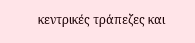κεντρικές τράπεζες και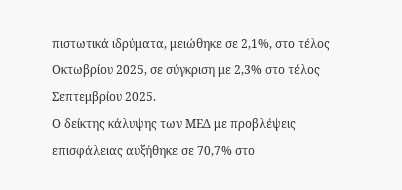πιστωτικά ιδρύματα, μειώθηκε σε 2,1%, στο τέλος Οκτωβρίου 2025, σε σύγκριση με 2,3% στο τέλος Σεπτεμβρίου 2025.
Ο δείκτης κάλυψης των ΜΕΔ με προβλέψεις επισφάλειας αυξήθηκε σε 70,7% στο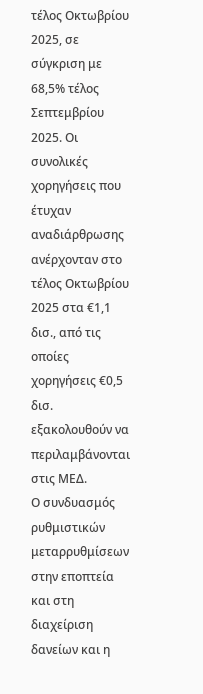τέλος Οκτωβρίου 2025, σε σύγκριση με 68,5% τέλος Σεπτεμβρίου 2025. Οι συνολικές χορηγήσεις που έτυχαν αναδιάρθρωσης ανέρχονταν στο τέλος Οκτωβρίου 2025 στα €1,1 δισ., από τις οποίες χορηγήσεις €0,5 δισ. εξακολουθούν να περιλαμβάνονται στις ΜΕΔ.
Ο συνδυασμός ρυθμιστικών μεταρρυθμίσεων στην εποπτεία και στη διαχείριση δανείων και η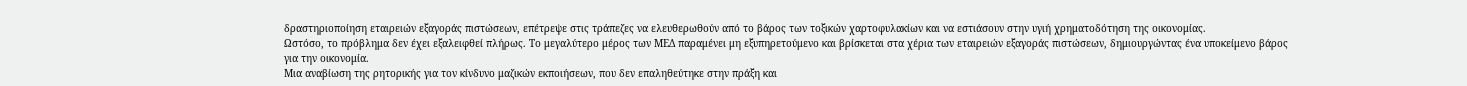δραστηριοποίηση εταιρειών εξαγοράς πιστώσεων, επέτρεψε στις τράπεζες να ελευθερωθούν από το βάρος των τοξικών χαρτοφυλακίων και να εστιάσουν στην υγιή χρηματοδότηση της οικονομίας.
Ωστόσο, το πρόβλημα δεν έχει εξαλειφθεί πλήρως. Το μεγαλύτερο μέρος των ΜΕΔ παραμένει μη εξυπηρετούμενο και βρίσκεται στα χέρια των εταιρειών εξαγοράς πιστώσεων, δημιουργώντας ένα υποκείμενο βάρος για την οικονομία.
Μια αναβίωση της ρητορικής για τον κίνδυνο μαζικών εκποιήσεων, που δεν επαληθεύτηκε στην πράξη και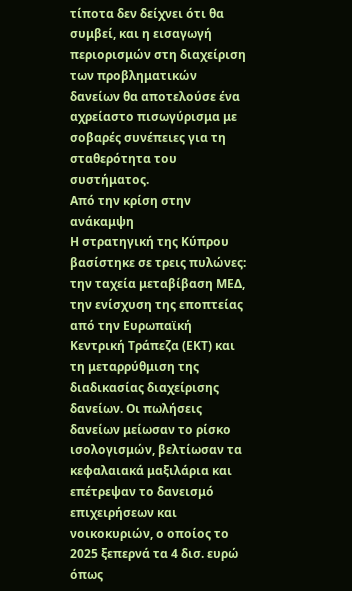τίποτα δεν δείχνει ότι θα συμβεί, και η εισαγωγή περιορισμών στη διαχείριση των προβληματικών δανείων θα αποτελούσε ένα αχρείαστο πισωγύρισμα με σοβαρές συνέπειες για τη σταθερότητα του συστήματος.
Από την κρίση στην ανάκαμψη
Η στρατηγική της Κύπρου βασίστηκε σε τρεις πυλώνες: την ταχεία μεταβίβαση ΜΕΔ, την ενίσχυση της εποπτείας από την Ευρωπαϊκή Κεντρική Τράπεζα (ΕΚΤ) και τη μεταρρύθμιση της διαδικασίας διαχείρισης δανείων. Οι πωλήσεις δανείων μείωσαν το ρίσκο ισολογισμών, βελτίωσαν τα κεφαλαιακά μαξιλάρια και επέτρεψαν το δανεισμό επιχειρήσεων και νοικοκυριών, ο οποίος το 2025 ξεπερνά τα 4 δισ. ευρώ όπως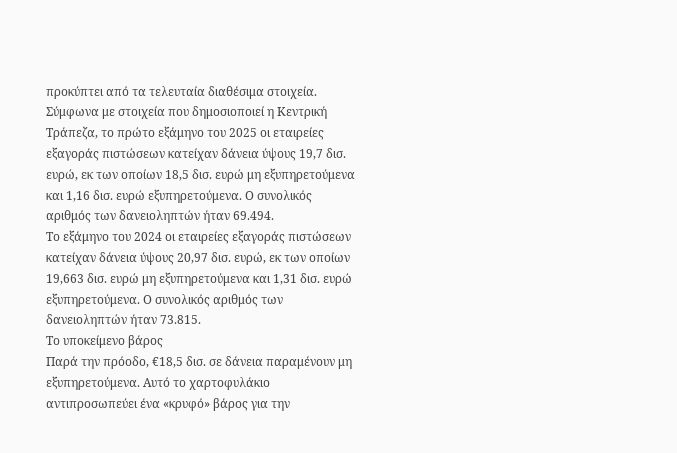προκύπτει από τα τελευταία διαθέσιμα στοιχεία.
Σύμφωνα με στοιχεία που δημοσιοποιεί η Κεντρική Τράπεζα, το πρώτο εξάμηνο του 2025 οι εταιρείες εξαγοράς πιστώσεων κατείχαν δάνεια ύψους 19,7 δισ. ευρώ, εκ των οποίων 18,5 δισ. ευρώ μη εξυπηρετούμενα και 1,16 δισ. ευρώ εξυπηρετούμενα. Ο συνολικός αριθμός των δανειοληπτών ήταν 69.494.
Το εξάμηνο του 2024 οι εταιρείες εξαγοράς πιστώσεων κατείχαν δάνεια ύψους 20,97 δισ. ευρώ, εκ των οποίων 19,663 δισ. ευρώ μη εξυπηρετούμενα και 1,31 δισ. ευρώ εξυπηρετούμενα. Ο συνολικός αριθμός των δανειοληπτών ήταν 73.815.
Το υποκείμενο βάρος
Παρά την πρόοδο, €18,5 δισ. σε δάνεια παραμένουν μη εξυπηρετούμενα. Αυτό το χαρτοφυλάκιο αντιπροσωπεύει ένα «κρυφό» βάρος για την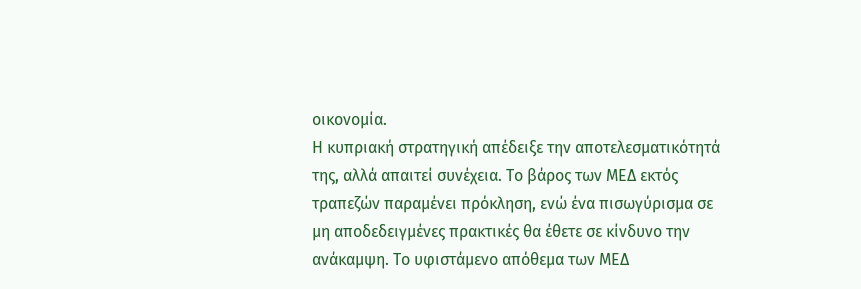οικονομία.
Η κυπριακή στρατηγική απέδειξε την αποτελεσματικότητά της, αλλά απαιτεί συνέχεια. Το βάρος των ΜΕΔ εκτός τραπεζών παραμένει πρόκληση, ενώ ένα πισωγύρισμα σε μη αποδεδειγμένες πρακτικές θα έθετε σε κίνδυνο την ανάκαμψη. Το υφιστάμενο απόθεμα των ΜΕΔ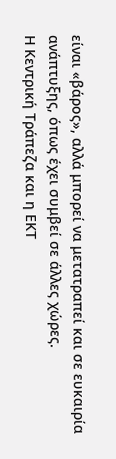είναι «βάρος», αλλά μπορεί να μετατραπεί και σε ευκαιρία ανάπτυξης, όπως έχει συμβεί σε άλλες χώρες.
Η Κεντρική Τράπεζα και η ΕΚΤ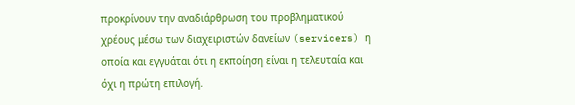προκρίνουν την αναδιάρθρωση του προβληματικού χρέους μέσω των διαχειριστών δανείων (servicers) η οποία και εγγυάται ότι η εκποίηση είναι η τελευταία και όχι η πρώτη επιλογή.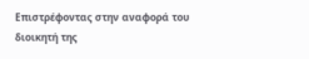Επιστρέφοντας στην αναφορά του διοικητή της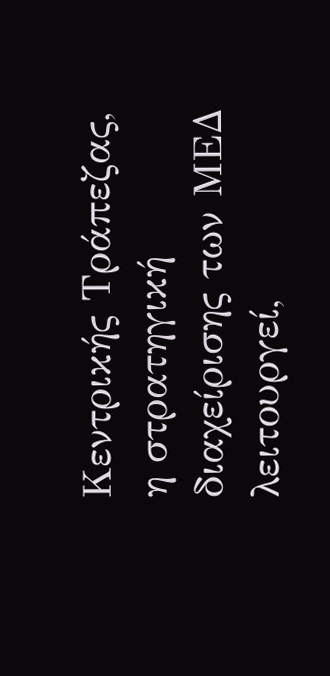Κεντρικής Τράπεζας, η στρατηγική διαχείρισης των ΜΕΔ λειτουργεί,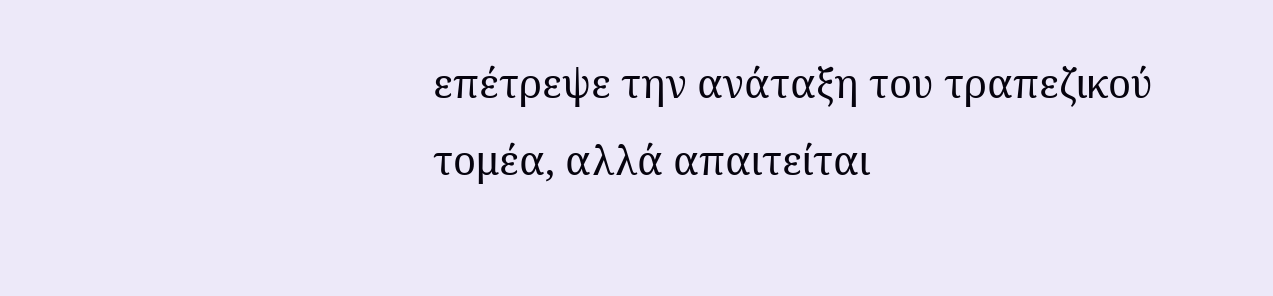επέτρεψε την ανάταξη του τραπεζικού τομέα, αλλά απαιτείται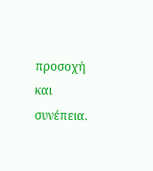προσοχή και συνέπεια.